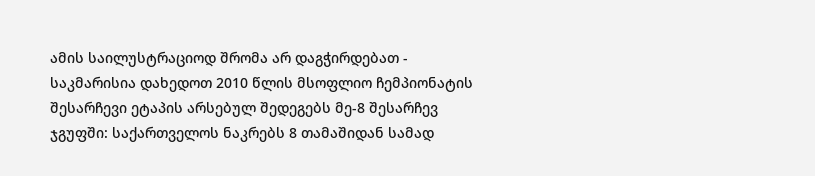ამის საილუსტრაციოდ შრომა არ დაგჭირდებათ - საკმარისია დახედოთ 2010 წლის მსოფლიო ჩემპიონატის შესარჩევი ეტაპის არსებულ შედეგებს მე-8 შესარჩევ ჯგუფში: საქართველოს ნაკრებს 8 თამაშიდან სამად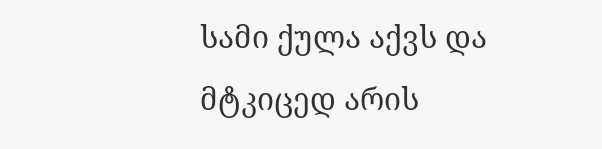სამი ქულა აქვს და მტკიცედ არის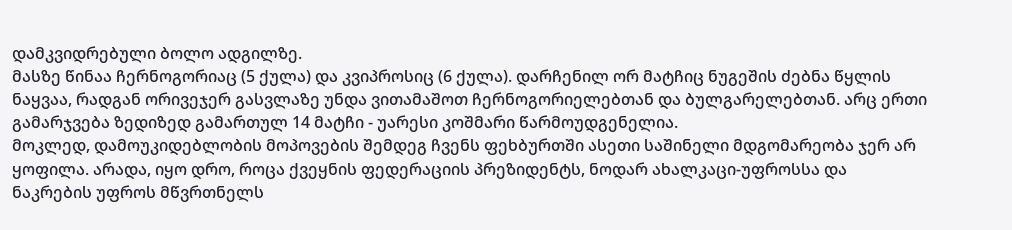დამკვიდრებული ბოლო ადგილზე.
მასზე წინაა ჩერნოგორიაც (5 ქულა) და კვიპროსიც (6 ქულა). დარჩენილ ორ მატჩიც ნუგეშის ძებნა წყლის ნაყვაა, რადგან ორივეჯერ გასვლაზე უნდა ვითამაშოთ ჩერნოგორიელებთან და ბულგარელებთან. არც ერთი გამარჯვება ზედიზედ გამართულ 14 მატჩი - უარესი კოშმარი წარმოუდგენელია.
მოკლედ, დამოუკიდებლობის მოპოვების შემდეგ ჩვენს ფეხბურთში ასეთი საშინელი მდგომარეობა ჯერ არ ყოფილა. არადა, იყო დრო, როცა ქვეყნის ფედერაციის პრეზიდენტს, ნოდარ ახალკაცი-უფროსსა და ნაკრების უფროს მწვრთნელს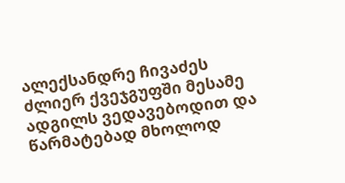ალექსანდრე ჩივაძეს ძლიერ ქვეჯგუფში მესამე ადგილს ვედავებოდით და წარმატებად მხოლოდ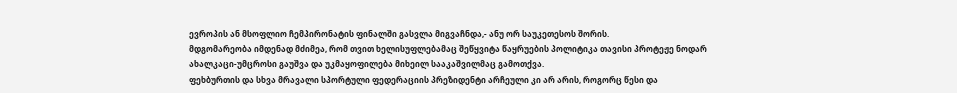ევროპის ან მსოფლიო ჩემპირონატის ფინალში გასვლა მიგვაჩნდა,- ანუ ორ საუკეთესოს შორის.
მდგომარეობა იმდენად მძიმეა, რომ თვით ხელისუფლებამაც შეწყვიტა წაყრუების პოლიტიკა თავისი პროტეჟე ნოდარ ახალკაცი-უმცროსი გაუშვა და უკმაყოფილება მიხეილ სააკაშვილმაც გამოთქვა.
ფეხბურთის და სხვა მრავალი სპორტული ფედერაციის პრეზიდენტი არჩეული კი არ არის, როგორც წესი და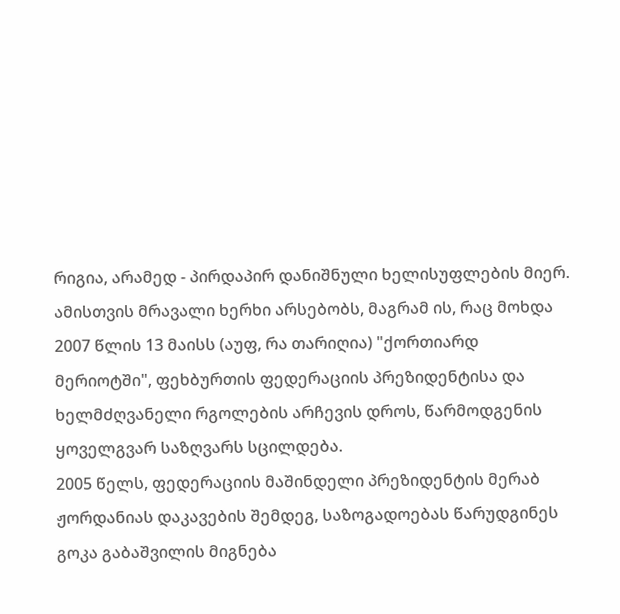რიგია, არამედ - პირდაპირ დანიშნული ხელისუფლების მიერ. ამისთვის მრავალი ხერხი არსებობს, მაგრამ ის, რაც მოხდა 2007 წლის 13 მაისს (აუფ, რა თარიღია) "ქორთიარდ მერიოტში", ფეხბურთის ფედერაციის პრეზიდენტისა და ხელმძღვანელი რგოლების არჩევის დროს, წარმოდგენის ყოველგვარ საზღვარს სცილდება.
2005 წელს, ფედერაციის მაშინდელი პრეზიდენტის მერაბ ჟორდანიას დაკავების შემდეგ, საზოგადოებას წარუდგინეს გოკა გაბაშვილის მიგნება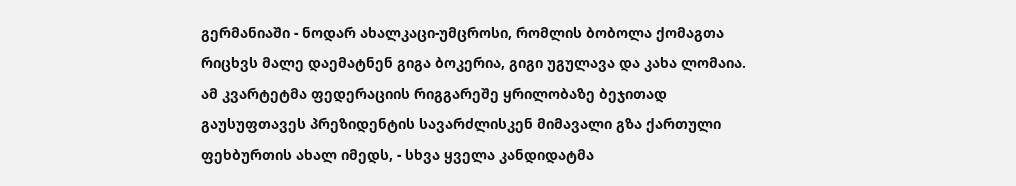გერმანიაში - ნოდარ ახალკაცი-უმცროსი, რომლის ბობოლა ქომაგთა რიცხვს მალე დაემატნენ გიგა ბოკერია, გიგი უგულავა და კახა ლომაია.
ამ კვარტეტმა ფედერაციის რიგგარეშე ყრილობაზე ბეჯითად გაუსუფთავეს პრეზიდენტის სავარძლისკენ მიმავალი გზა ქართული ფეხბურთის ახალ იმედს, - სხვა ყველა კანდიდატმა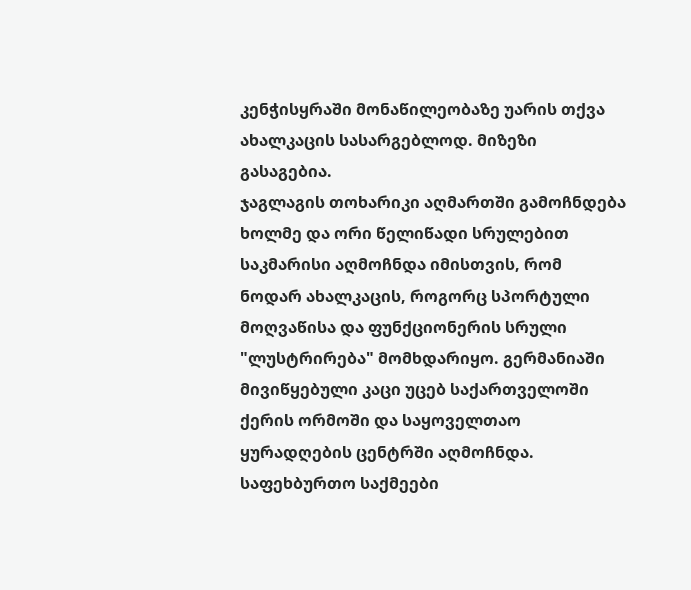კენჭისყრაში მონაწილეობაზე უარის თქვა ახალკაცის სასარგებლოდ. მიზეზი გასაგებია.
ჯაგლაგის თოხარიკი აღმართში გამოჩნდება ხოლმე და ორი წელიწადი სრულებით საკმარისი აღმოჩნდა იმისთვის, რომ ნოდარ ახალკაცის, როგორც სპორტული მოღვაწისა და ფუნქციონერის სრული "ლუსტრირება" მომხდარიყო. გერმანიაში მივიწყებული კაცი უცებ საქართველოში ქერის ორმოში და საყოველთაო ყურადღების ცენტრში აღმოჩნდა. საფეხბურთო საქმეები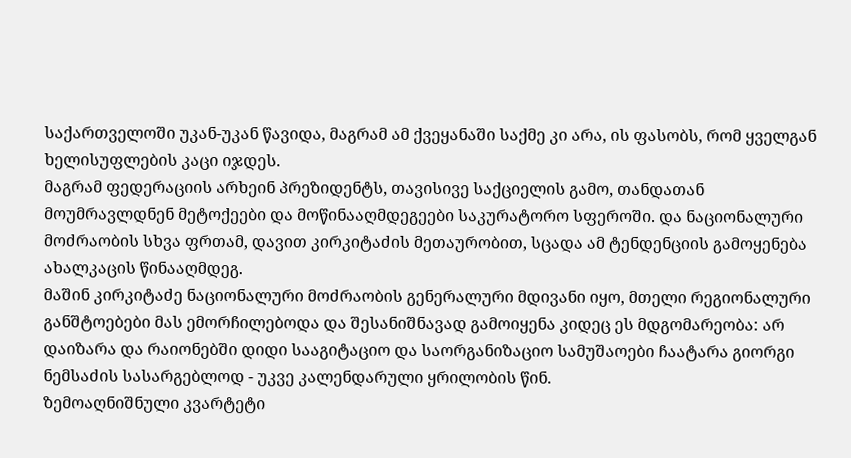საქართველოში უკან-უკან წავიდა, მაგრამ ამ ქვეყანაში საქმე კი არა, ის ფასობს, რომ ყველგან ხელისუფლების კაცი იჯდეს.
მაგრამ ფედერაციის არხეინ პრეზიდენტს, თავისივე საქციელის გამო, თანდათან მოუმრავლდნენ მეტოქეები და მოწინააღმდეგეები საკურატორო სფეროში. და ნაციონალური მოძრაობის სხვა ფრთამ, დავით კირკიტაძის მეთაურობით, სცადა ამ ტენდენციის გამოყენება ახალკაცის წინააღმდეგ.
მაშინ კირკიტაძე ნაციონალური მოძრაობის გენერალური მდივანი იყო, მთელი რეგიონალური განშტოებები მას ემორჩილებოდა და შესანიშნავად გამოიყენა კიდეც ეს მდგომარეობა: არ დაიზარა და რაიონებში დიდი სააგიტაციო და საორგანიზაციო სამუშაოები ჩაატარა გიორგი ნემსაძის სასარგებლოდ - უკვე კალენდარული ყრილობის წინ.
ზემოაღნიშნული კვარტეტი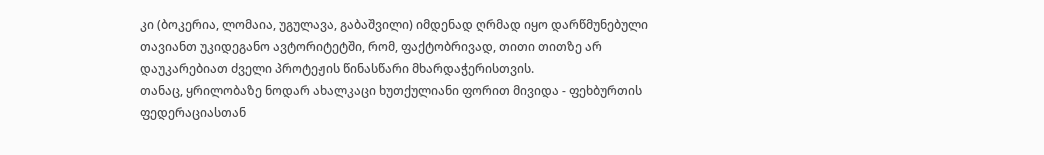კი (ბოკერია, ლომაია, უგულავა, გაბაშვილი) იმდენად ღრმად იყო დარწმუნებული თავიანთ უკიდეგანო ავტორიტეტში, რომ, ფაქტობრივად, თითი თითზე არ დაუკარებიათ ძველი პროტეჟის წინასწარი მხარდაჭერისთვის.
თანაც, ყრილობაზე ნოდარ ახალკაცი ხუთქულიანი ფორით მივიდა - ფეხბურთის ფედერაციასთან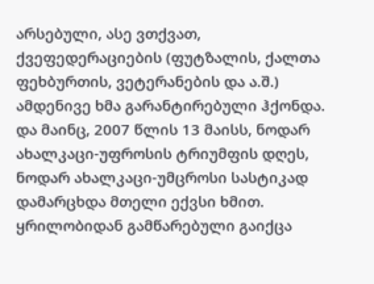არსებული, ასე ვთქვათ, ქვეფედერაციების (ფუტზალის, ქალთა ფეხბურთის, ვეტერანების და ა.შ.) ამდენივე ხმა გარანტირებული ჰქონდა.
და მაინც, 2007 წლის 13 მაისს, ნოდარ ახალკაცი-უფროსის ტრიუმფის დღეს, ნოდარ ახალკაცი-უმცროსი სასტიკად დამარცხდა მთელი ექვსი ხმით. ყრილობიდან გამწარებული გაიქცა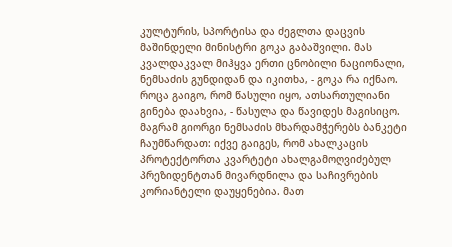კულტურის, სპორტისა და ძეგლთა დაცვის მაშინდელი მინისტრი გოკა გაბაშვილი. მას კვალდაკვალ მიჰყვა ერთი ცნობილი ნაციონალი, ნემსაძის გუნდიდან და იკითხა, - გოკა რა იქნაო. როცა გაიგო, რომ წასული იყო, ათსართულიანი გინება დაახვია, - წასულა და წავიდეს მაგისიცო.
მაგრამ გიორგი ნემსაძის მხარდამჭერებს ბანკეტი ჩაუმწარდათ: იქვე გაიგეს, რომ ახალკაცის პროტექტორთა კვარტეტი ახალგამოღვიძებულ პრეზიდენტთან მივარდნილა და საჩივრების კორიანტელი დაუყენებია. მათ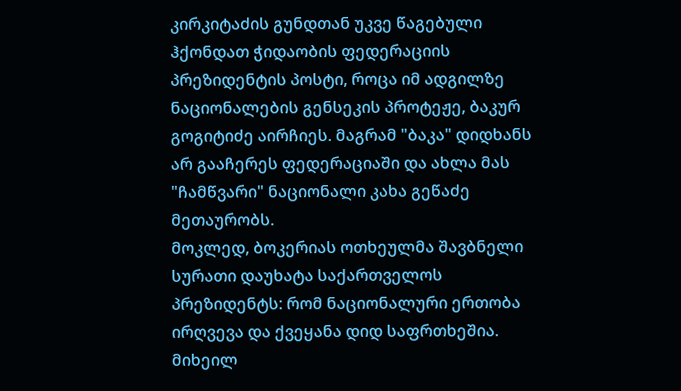კირკიტაძის გუნდთან უკვე წაგებული ჰქონდათ ჭიდაობის ფედერაციის პრეზიდენტის პოსტი, როცა იმ ადგილზე ნაციონალების გენსეკის პროტეჟე, ბაკურ გოგიტიძე აირჩიეს. მაგრამ "ბაკა" დიდხანს არ გააჩერეს ფედერაციაში და ახლა მას "ჩამწვარი" ნაციონალი კახა გეწაძე მეთაურობს.
მოკლედ, ბოკერიას ოთხეულმა შავბნელი სურათი დაუხატა საქართველოს პრეზიდენტს: რომ ნაციონალური ერთობა ირღვევა და ქვეყანა დიდ საფრთხეშია. მიხეილ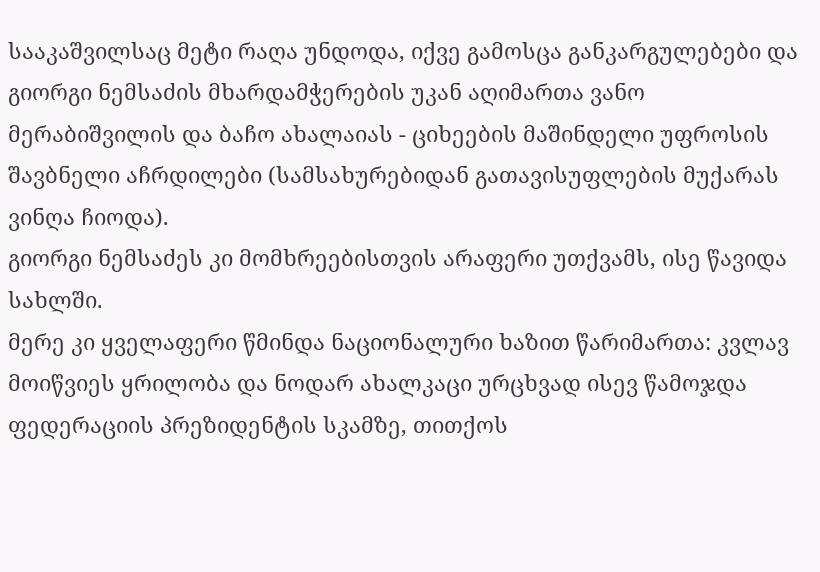სააკაშვილსაც მეტი რაღა უნდოდა, იქვე გამოსცა განკარგულებები და გიორგი ნემსაძის მხარდამჭერების უკან აღიმართა ვანო მერაბიშვილის და ბაჩო ახალაიას - ციხეების მაშინდელი უფროსის შავბნელი აჩრდილები (სამსახურებიდან გათავისუფლების მუქარას ვინღა ჩიოდა).
გიორგი ნემსაძეს კი მომხრეებისთვის არაფერი უთქვამს, ისე წავიდა სახლში.
მერე კი ყველაფერი წმინდა ნაციონალური ხაზით წარიმართა: კვლავ მოიწვიეს ყრილობა და ნოდარ ახალკაცი ურცხვად ისევ წამოჯდა ფედერაციის პრეზიდენტის სკამზე, თითქოს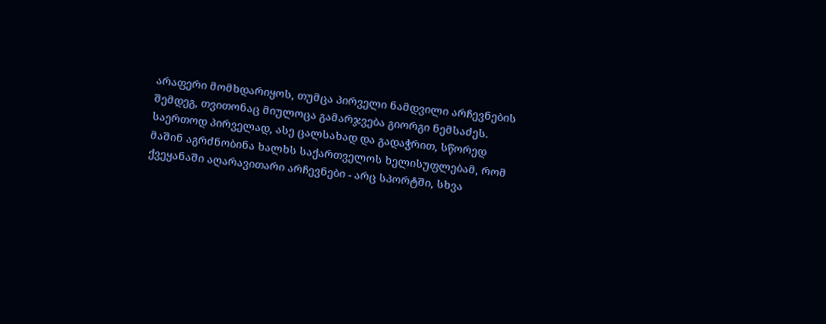არაფერი მომხდარიყოს, თუმცა პირველი ნამდვილი არჩევნების შემდეგ, თვითონაც მიულოცა გამარჯვება გიორგი ნემსაძეს.
საერთოდ პირველად, ასე ცალსახად და გადაჭრით, სწორედ მაშინ აგრძნობინა ხალხს საქართველოს ხელისუფლებამ, რომ ქვეყანაში აღარავითარი არჩევნები - არც სპორტში, სხვა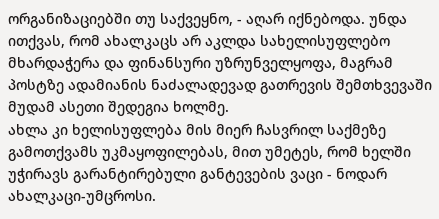ორგანიზაციებში თუ საქვეყნო, - აღარ იქნებოდა. უნდა ითქვას, რომ ახალკაცს არ აკლდა სახელისუფლებო მხარდაჭერა და ფინანსური უზრუნველყოფა, მაგრამ პოსტზე ადამიანის ნაძალადევად გათრევის შემთხვევაში მუდამ ასეთი შედეგია ხოლმე.
ახლა კი ხელისუფლება მის მიერ ჩასვრილ საქმეზე გამოთქვამს უკმაყოფილებას, მით უმეტეს, რომ ხელში უჭირავს გარანტირებული განტევების ვაცი - ნოდარ ახალკაცი-უმცროსი.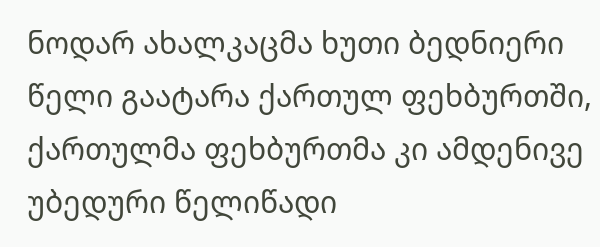ნოდარ ახალკაცმა ხუთი ბედნიერი წელი გაატარა ქართულ ფეხბურთში, ქართულმა ფეხბურთმა კი ამდენივე უბედური წელიწადი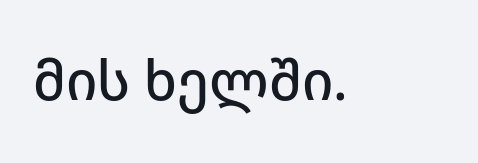მის ხელში.